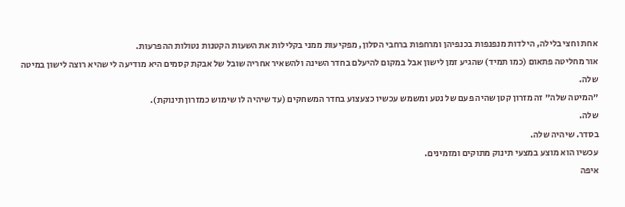אחת וחצי בלילה, הילדות מנפנפות בכנפיהן ומרחפות ברחבי הסלון, מפקיעות ממני בקלילות את השעות הקטנות נטולות ההפרעות.
אור מחליטה פתאום (כמו תמיד) שהגיע זמן לישון אבל במקום להיעלם בחדר השינה ולהשאיר אחריה שובל של אבקת קסמים היא מודיעה לי שהיא רוצה לישון במיטה שלה.
"המיטה שלה" זה מזרון קטן שהיה פעם של נטע ומשמש עכשיו כצעצוע בחדר המשחקים (עד שיהיה לו שימוש כמזרון תינוקת).
שלה.
בסדר. שיהיה שלה.
עכשיו הוא מוצע במצעי תינוק מתוקים ומזמינים.
איפה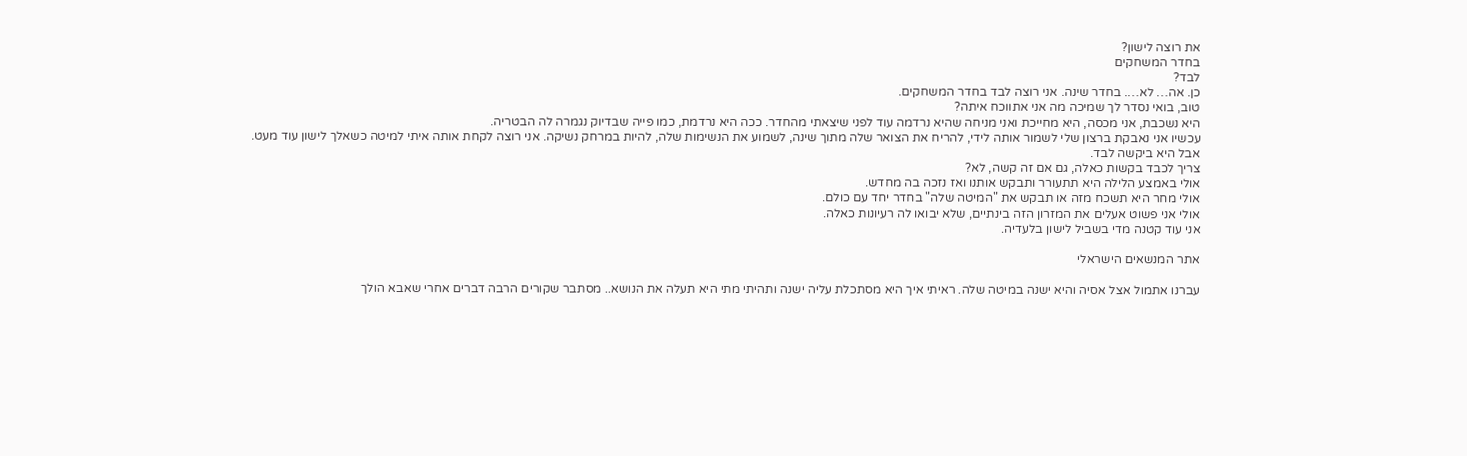את רוצה לישון?
בחדר המשחקים
לבד?
כן. אה… לא…. בחדר שינה. אני רוצה לבד בחדר המשחקים.
טוב, בואי נסדר לך שמיכה מה אני אתווכח איתה?
היא נשכבת, אני מכסה, היא מחייכת ואני מניחה שהיא נרדמה עוד לפני שיצאתי מהחדר. ככה היא נרדמת, כמו פייה שבדיוק נגמרה לה הבטריה.
עכשיו אני נאבקת ברצון שלי לשמור אותה לידי, להריח את הצואר שלה מתוך שינה, לשמוע את הנשימות שלה, להיות במרחק נשיקה. אני רוצה לקחת אותה איתי למיטה כשאלך לישון עוד מעט.
אבל היא ביקשה לבד.
צריך לכבד בקשות כאלה, גם אם זה קשה, לא?
אולי באמצע הלילה היא תתעורר ותבקש אותנו ואז נזכה בה מחדש.
אולי מחר היא תשכח מזה או תבקש את "המיטה שלה" בחדר יחד עם כולם.
אולי אני פשוט אעלים את המזרון הזה בינתיים, שלא יבואו לה רעיונות כאלה.
אני עוד קטנה מדי בשביל לישון בלעדיה.

אתר המנשאים הישראלי

עברנו אתמול אצל אסיה והיא ישנה במיטה שלה. ראיתי איך היא מסתכלת עליה ישנה ותהיתי מתי היא תעלה את הנושא.. מסתבר שקורים הרבה דברים אחרי שאבא הולך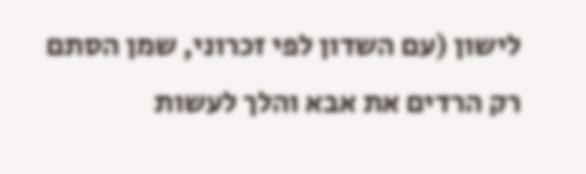לישון (עם השדון לפי זכרוני, שמן הסתם רק הרדים את אבא והלך לעשות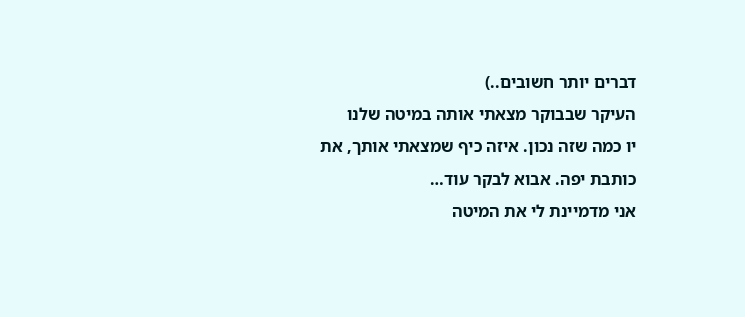דברים יותר חשובים..)
העיקר שבבוקר מצאתי אותה במיטה שלנו
יו כמה שזה נכון. איזה כיף שמצאתי אותך, את כותבת יפה. אבוא לבקר עוד…
אני מדמיינת לי את המיטה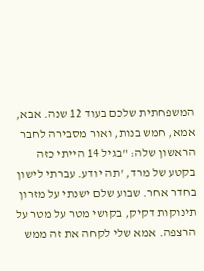המשפחתית שלכם בעוד 12 שנה. אבא, אמא, חמש בנות, ואור מסבירה לחבר הראשון שלה: "בגיל 14 הייתי כזה בקטע של מרד, 'תה יודע. עברתי לישון בחדר אחר. שבוע שלם ישנתי על מזרון תינוקות דקיק, בקושי מטר על מטר על הרצפה. אמא שלי לקחה את זה ממש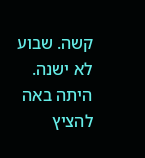קשה. שבוע לא ישנה. היתה באה להציץ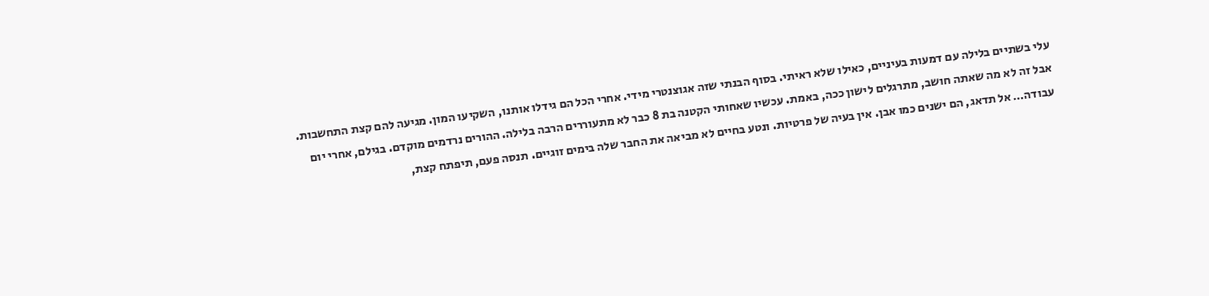עלי בשתיים בלילה עם דמעות בעיניים, כאילו שלא ראיתי. בסוף הבנתי שזה אגוצנטרי מידי. אחרי הכל הם גידלו אותנו, השקיעו המון. מגיעה להם קצת התחשבות. אבל זה לא מה שאתה חושב, מתרגלים לישון ככה, באמת. עכשיו שאחותי הקטנה בת 8 כבר לא מתעוררים הרבה בלילה. ההורים נרדמים מוקדם. בגילם, אחרי יום עבודה… אל תדאג, הם ישנים כמו אבן. אין בעיה של פרטיות. ונטע בחיים לא מביאה את החבר שלה בימים זוגיים. תנסה פעם, תיפתח קצת,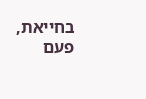בחייאת, פעם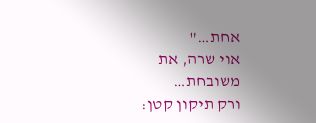אחת…"
אוי שרה, את משובחת…
ורק תיקון קטן: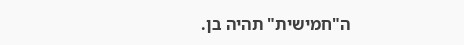ה"חמישית" תהיה בן.